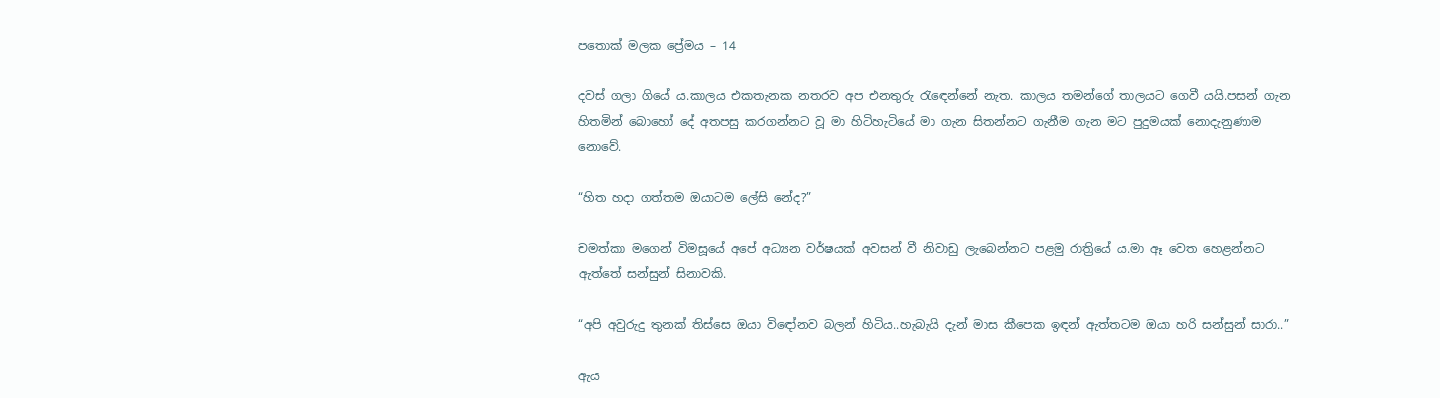පතොක් මලක ප්‍රේමය – 14

දවස් ගලා ගියේ ය.කාලය එකතැනක නතරව අප එනතුරු රැඳෙන්නේ නැත. කාලය තමන්ගේ තාලයට ගෙවී යයි.පසන් ගැන හිතමින් බොහෝ දේ අතපසු කරගන්නට වූ මා හිටිහැටියේ මා ගැන සිතන්නට ගැනීම ගැන මට පුදුමයක් නොදැනුණාම නොවේ.

“හිත හදා ගත්තම ඔයාටම ලේසි නේද?”

චමත්කා මගෙන් විමසූයේ අපේ අධ්‍යන වර්ෂයක් අවසන් වී නිවාඩු ලැබෙන්නට පළමු රාත්‍රියේ ය.මා ඈ වෙත හෙළන්නට ඇත්තේ සන්සුන් සිනාවකි.

“අපි අවුරුදු තුනක් තිස්සෙ ඔයා විඳෝනව බලන් හිටිය..හැබැයි දැන් මාස කීපෙක ඉඳන් ඇත්තටම ඔයා හරි සන්සුන් සාරා..”

ඇය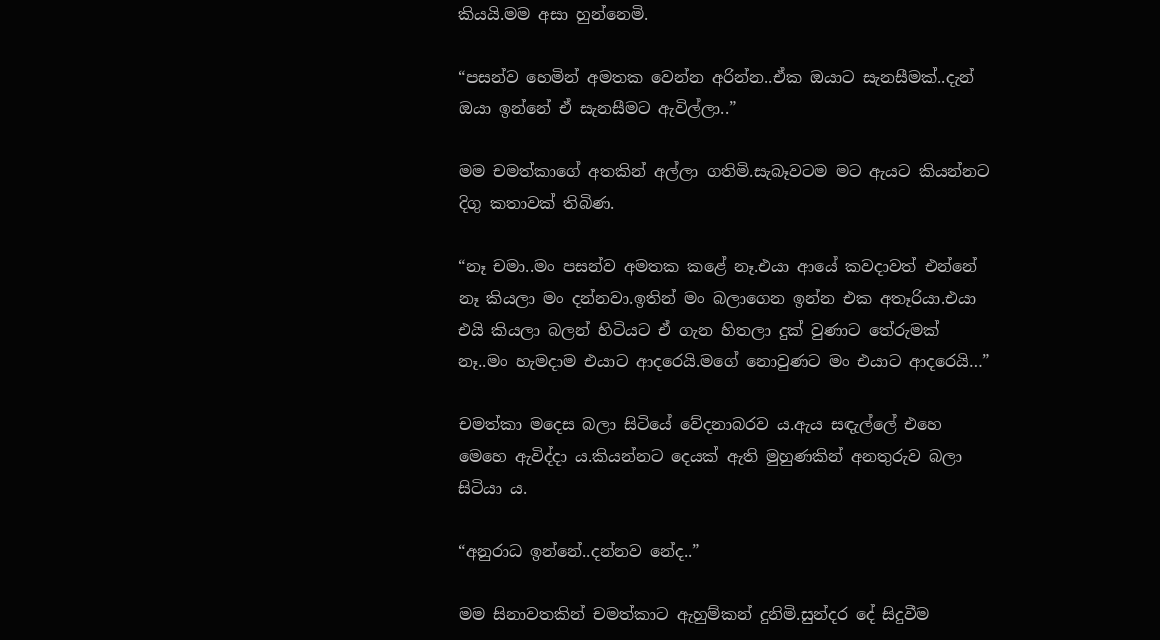කියයි.මම අසා හුන්නෙමි.

“පසන්ව හෙමින් අමතක වෙන්න අරින්න..ඒක ඔයාට සැනසීමක්..දැන් ඔයා ඉන්නේ ඒ සැනසීමට ඇවිල්ලා..”

මම චමත්කාගේ අතකින් අල්ලා ගතිමි.සැබෑවටම මට ඇයට කියන්නට දිගු කතාවක් තිබිණ.

“නෑ චමා..මං පසන්ව අමතක කළේ නෑ.එයා ආයේ කවදාවත් එන්නේ නෑ කියලා මං දන්නවා.ඉතින් මං බලාගෙන ඉන්න එක අතෑරියා.එයා එයි කියලා බලන් හිටියට ඒ ගැන හිතලා දුක් වුණාට තේරුමක් නෑ..මං හැමදාම එයාට ආදරෙයි.මගේ නොවුණට මං එයාට ආදරෙයි…”

චමත්කා මදෙස බලා සිටියේ වේදනාබරව ය.ඇය සඳැල්ලේ එහෙ මෙහෙ ඇවිද්දා ය.කියන්නට දෙයක් ඇති මුහුණකින් අනතුරුව බලා සිටියා ය.

“අනුරාධ ඉන්නේ..දන්නව නේද..”

මම සිනාවතකින් චමත්කාට ඇහුම්කන් දුනිමි.සුන්දර දේ සිදුවීම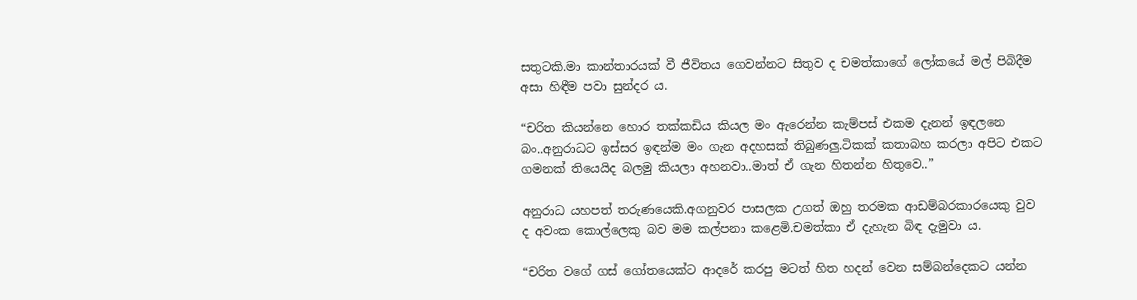සතුටකි.මා කාන්තාරයක් වී ජීවිතය ගෙවන්නට සිතුව ද චමත්කාගේ ලෝකයේ මල් පිබිදීම අසා හිඳීම පවා සුන්දර ය.

“චරිත කියන්නෙ හොර තක්කඩිය කියල මං ඇරෙන්න කැම්පස් එකම දැනන් ඉඳලනෙ බං..අනුරාධට ඉස්සර ඉඳන්ම මං ගැන අදහසක් තිබුණලු.ටිකක් කතාබහ කරලා අපිට එකට ගමනක් තියෙයිද බලමු කියලා අහනවා..මාත් ඒ ගැන හිතන්න හිතුවෙ..”

අනුරාධ යහපත් තරුණයෙකි.අගනුවර පාසලක උගත් ඔහු තරමක ආඩම්බරකාරයෙකු වුව ද අවංක කොල්ලෙකු බව මම කල්පනා කළෙමි.චමත්කා ඒ දැහැන බිඳ දැමුවා ය.

“චරිත වගේ ගස් ගෝතයෙක්ට ආදරේ කරපු මටත් හිත හදන් වෙන සම්බන්දෙකට යන්න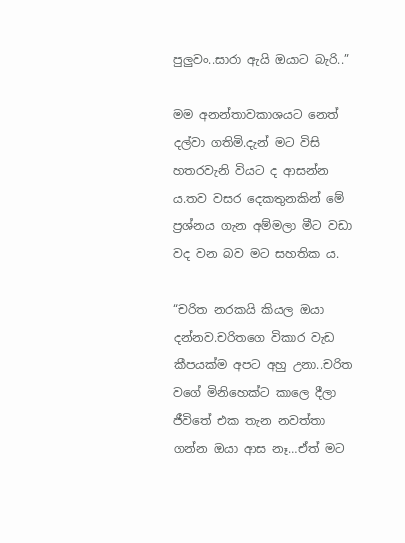පුලුවං..සාරා ඇයි ඔයාට බැරි..”

මම අනන්තාවකාශයට නෙත් දල්වා ගතිමි.දැන් මට විසි හතරවැනි වියට ද ආසන්න ය.තව වසර දෙකතුනකින් මේ ප්‍රශ්නය ගැන අම්මලා මීට වඩා වද වන බව මට සහතික ය.

“චරිත නරකයි කියල ඔයා දන්නව.චරිතගෙ විකාර වැඩ කීපයක්ම අපට අහු උනා..චරිත වගේ මිනිහෙක්ට කාලෙ දීලා ජීවිතේ එක තැන නවත්තා ගන්න ඔයා ආස නෑ…ඒත් මට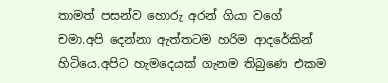තාමත් පසන්ව හොරු අරන් ගියා වගේ චමා.අපි දෙන්නා ඇත්තටම හරිම ආදරේකින් හිටියෙ.අපිට හැමදෙයක් ගැනම තිබුණෙ එකම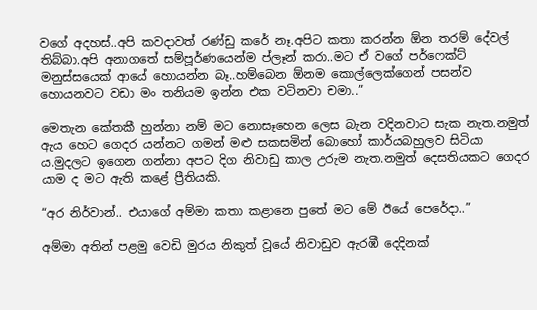වගේ අදහස්..අපි කවදාවත් රණ්ඩු කරේ නෑ.අපිට කතා කරන්න ඕන තරම් දේවල් තිබ්බා.අපි අනාගතේ සම්පූර්ණයෙන්ම ප්ලෑන් කරා..මට ඒ වගේ පර්ෆෙක්ට් මනුස්සයෙක් ආයේ හොයන්න බෑ..හම්බෙන ඕනම කොල්ලෙක්ගෙන් පසන්ව හොයනවට වඩා මං තනියම ඉන්න එක වටිනවා චමා..”

මෙතැන කේතකී හුන්නා නම් මට නොසෑහෙන ලෙස බැන වදිනවාට සැක නැත.නමුත් ඇය හෙට ගෙදර යන්නට ගමන් මළු සකසමින් බොහෝ කාර්යබහුලව සිටියා ය.මුදලට ඉගෙන ගන්නා අපට දිග නිවාඩු කාල උරුම නැත.නමුත් දෙසතියකට ගෙදර යාම ද මට ඇති කළේ ප්‍රීතියකි.

“අර නිර්වාන්.. එයාගේ අම්මා කතා කළානෙ පුතේ මට මේ ඊයේ පෙරේදා..”

අම්මා අතින් පළමු වෙඩි මුරය නිකුත් වූයේ නිවාඩුව ඇරඹී දෙදිනක්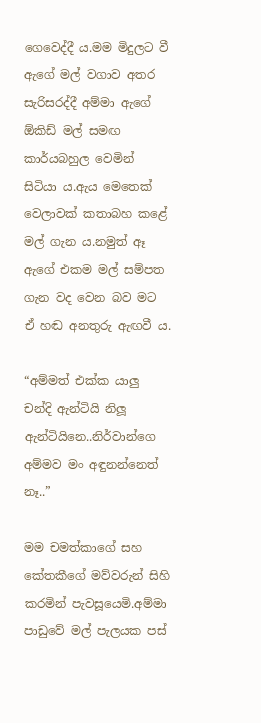ගෙවෙද්දී ය.මම මිදුලට වී ඇගේ මල් වගාව අතර සැරිසරද්දී අම්මා ඇගේ ඕකිඩ් මල් සමඟ කාර්යබහුල වෙමින් සිටියා ය.ඇය මෙතෙක් වෙලාවක් කතාබහ කළේ මල් ගැන ය.නමුත් ඈ ඇගේ එකම මල් සම්පත ගැන වද වෙන බව මට ඒ හඬ අනතුරු ඇඟවී ය.

“අම්මත් එක්ක යාලු චන්දි ඇන්ටියි නිලූ ඇන්ටියිනෙ..නිර්වාන්ගෙ අම්මව මං අඳුනන්නෙත් නෑ..”

මම චමත්කාගේ සහ කේතකීගේ මව්වරුන් සිහි කරමින් පැවසූයෙමි.අම්මා පාඩුවේ මල් පැලයක පස්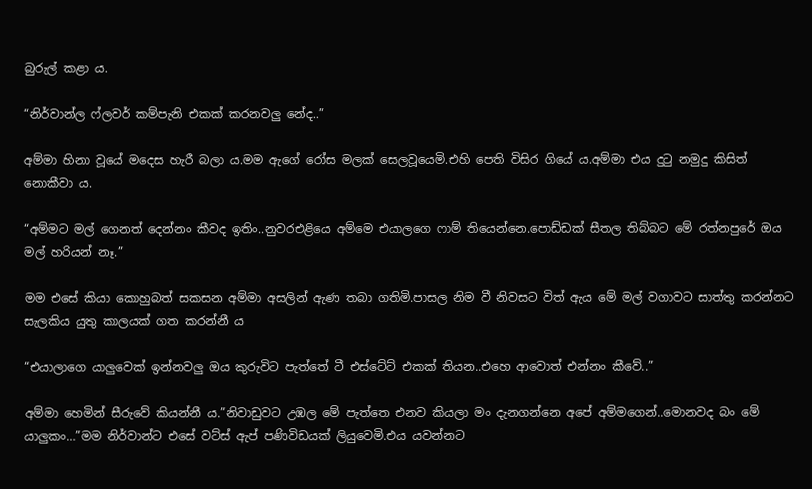බුරුල් කළා ය.

“නිර්වාන්ල ෆ්ලවර් කම්පැනි එකක් කරනවලු නේද..”

අම්මා හිනා වූයේ මදෙස හැරී බලා ය.මම ඇගේ රෝස මලක් සෙලවූයෙමි.එහි පෙති විසිර ගියේ ය.අම්මා එය දුටු නමුදු කිසිත් නොකීවා ය.

“අම්මට මල් ගෙනත් දෙන්නං කීවද ඉතිං..නුවරඑළියෙ අම්මෙ එයාලගෙ ෆාම් තියෙන්නෙ.පොඩ්ඩක් සීතල තිබ්බට මේ රත්නපුරේ ඔය මල් හරියන් නෑ.”

මම එසේ කියා කොහුබත් සකසන අම්මා අසලින් ඇණ තබා ගතිමි.පාසල නිම වී නිවසට විත් ඇය මේ මල් වගාවට සාත්තු කරන්නට සැලකිය යුතු කාලයක් ගත කරන්නී ය

“එයාලාගෙ යාලුවෙක් ඉන්නවලු ඔය කුරුවිට පැත්තේ ටී එස්ටේට් එකක් තියන..එහෙ ආවොත් එන්නං කීවේ..”

අම්මා හෙමින් සීරුවේ කියන්නී ය.”නිවාඩුවට උඹල මේ පැත්තෙ එනව කියලා මං දැනගන්නෙ අපේ අම්මගෙන්..මොනවද බං මේ යාලුකං…”මම නිර්වාන්ට එසේ වට්ස් ඇප් පණිවිඩයක් ලියුවෙමි.එය යවන්නට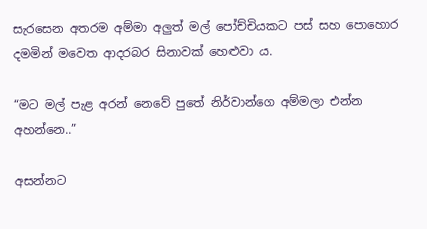සැරසෙන අතරම අම්මා අලුත් මල් පෝච්චියකට පස් සහ පොහොර දමමින් මවෙත ආදරබර සිනාවක් හෙළුවා ය.

“මට මල් පැළ අරන් නෙවේ පුතේ නිර්වාන්ගෙ අම්මලා එන්න අහන්නෙ..”

අසන්නට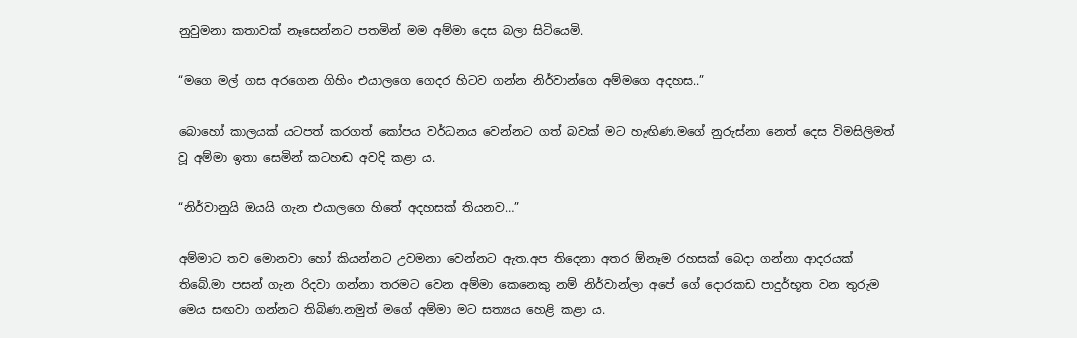නුවුමනා කතාවක් නෑසෙන්නට පතමින් මම අම්මා දෙස බලා සිටියෙමි.

“මගෙ මල් ගස අරගෙන ගිහිං එයාලගෙ ගෙදර හිටව ගන්න නිර්වාන්ගෙ අම්මගෙ අදහස..”

බොහෝ කාලයක් යටපත් කරගත් කෝපය වර්ධනය වෙන්නට ගත් බවක් මට හැඟිණ.මගේ නුරුස්නා නෙත් දෙස විමසිලිමත් වූ අම්මා ඉතා සෙමින් කටහඬ අවදි කළා ය.

“නිර්වානුයි ඔයයි ගැන එයාලගෙ හිතේ අදහසක් තියනව…”

අම්මාට තව මොනවා හෝ කියන්නට උවමනා වෙන්නට ඇත.අප තිදෙනා අතර ඕනෑම රහසක් බෙදා ගන්නා ආදරයක් තිබේ.මා පසන් ගැන රිදවා ගන්නා තරමට වෙන අම්මා කෙනෙකු නම් නිර්වාන්ලා අපේ ගේ දොරකඩ පාදුර්භූත වන තුරුම මෙය සඟවා ගන්නට තිබිණ.නමුත් මගේ අම්මා මට සත්‍යය හෙළි කළා ය.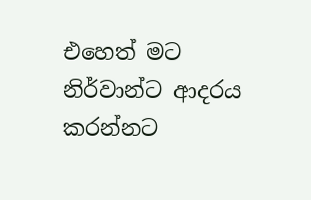එහෙත් මට නිර්වාන්ට ආදරය කරන්නට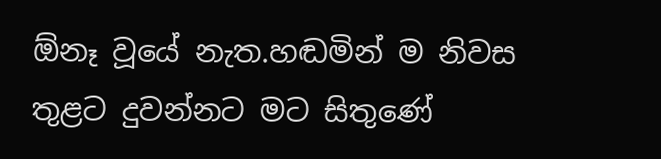ඕනෑ වූයේ නැත.හඬමින් ම නිවස තුළට දුවන්නට මට සිතුණේ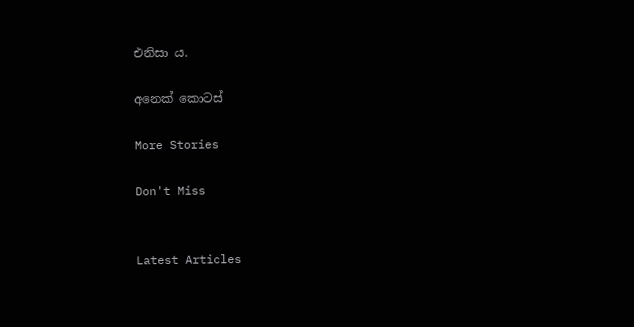එනිසා ය.

අනෙක් කොටස්

More Stories

Don't Miss


Latest Articles